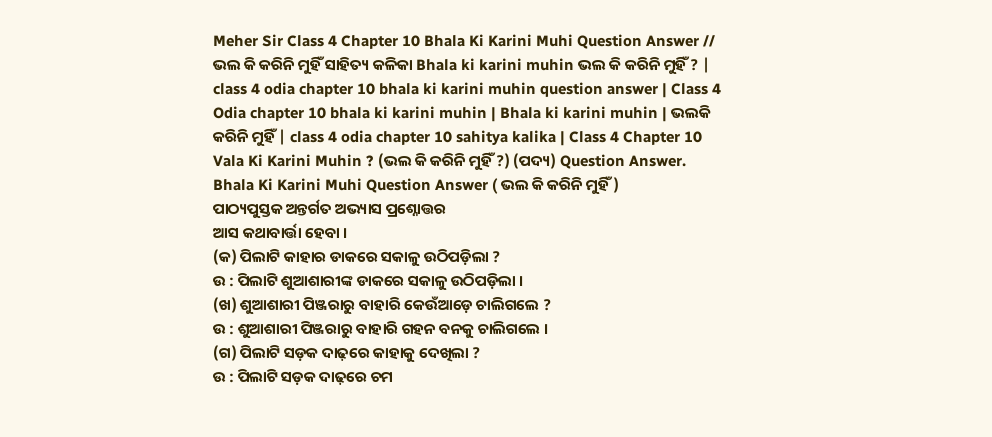Meher Sir Class 4 Chapter 10 Bhala Ki Karini Muhi Question Answer // ଭଲ କି କରିନି ମୁହିଁ ସାହିତ୍ୟ କଳିକା Bhala ki karini muhin ଭଲ କି କରିନି ମୁହିଁ ? | class 4 odia chapter 10 bhala ki karini muhin question answer | Class 4 Odia chapter 10 bhala ki karini muhin | Bhala ki karini muhin | ଭଲକି କରିନି ମୁହିଁ | class 4 odia chapter 10 sahitya kalika | Class 4 Chapter 10 Vala Ki Karini Muhin ? (ଭଲ କି କରିନି ମୁହିଁ ?) (ପଦ୍ୟ) Question Answer.
Bhala Ki Karini Muhi Question Answer ( ଭଲ କି କରିନି ମୁହିଁ )
ପାଠ୍ୟପୁସ୍ତକ ଅନ୍ତର୍ଗତ ଅଭ୍ୟାସ ପ୍ରଶ୍ନୋତ୍ତର
ଆସ କଥାବାର୍ତ୍ତା ହେବା ।
(କ) ପିଲାଟି କାହାର ଡାକରେ ସକାଳୁ ଉଠିପଡ଼ିଲା ?
ଉ : ପିଲାଟି ଶୁଆଶାରୀଙ୍କ ଡାକରେ ସକାଳୁ ଉଠିପଡ଼ିଲା ।
(ଖ) ଶୁଆଶାରୀ ପିଞ୍ଜରାରୁ ବାହାରି କେଉଁଆଡ଼େ ଚାଲିଗଲେ ?
ଉ : ଶୁଆଶାରୀ ପିଞ୍ଜରାରୁ ବାହାରି ଗହନ ବନକୁ ଚାଲିଗଲେ ।
(ଗ) ପିଲାଟି ସଡ଼କ ଦାଢ଼ରେ କାହାକୁ ଦେଖିଲା ?
ଉ : ପିଲାଟି ସଡ଼କ ଦାଢ଼ରେ ଚମ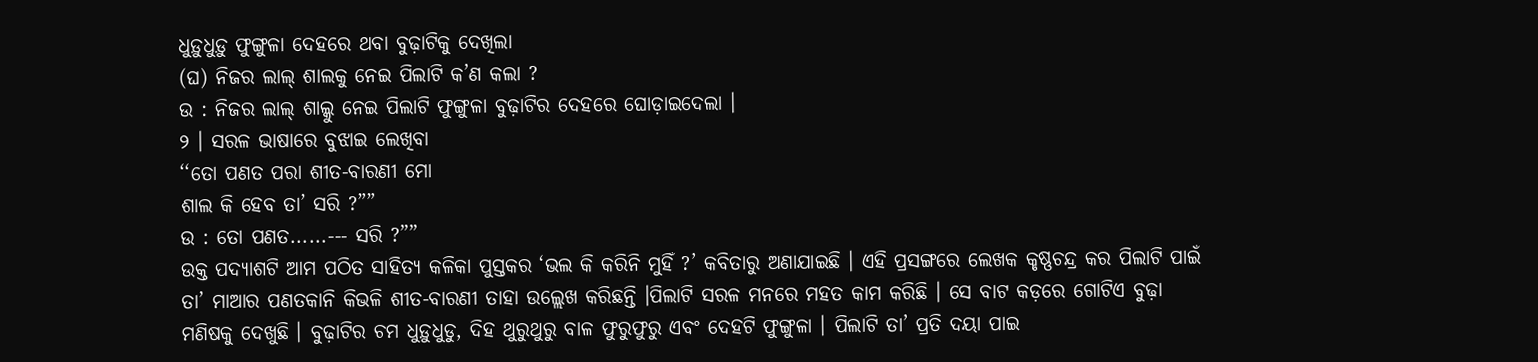ଧୁଡ଼ୁଧୁଡ଼ୁ ଫୁଙ୍ଗୁଳା ଦେହରେ ଥବା ବୁଢ଼ାଟିକୁ ଦେଖିଲା
(ଘ) ନିଜର ଲାଲ୍ ଶାଲକୁ ନେଇ ପିଲାଟି କ’ଣ କଲା ?
ଉ : ନିଜର ଲାଲ୍ ଶାଲ୍କୁ ନେଇ ପିଲାଟି ଫୁଙ୍ଗୁଳା ବୁଢ଼ାଟିର ଦେହରେ ଘୋଡ଼ାଇଦେଲା ।
୨ । ସରଳ ଭାଷାରେ ବୁଝାଇ ଲେଖିବା
‘‘ତୋ ପଣତ ପରା ଶୀତ-ବାରଣୀ ମୋ
ଶାଲ କି ହେବ ତା’ ସରି ?””
ଉ : ତୋ ପଣତ......--- ସରି ?””
ଉକ୍ତ ପଦ୍ୟାଶଟି ଆମ ପଠିତ ସାହିତ୍ୟ କଳିକା ପୁସ୍ତକର ‘ଭଲ କି କରିନି ମୁହିଁ ?’ କବିତାରୁ ଅଣାଯାଇଛି । ଏହି ପ୍ରସଙ୍ଗରେ ଲେଖକ କୃଷ୍ଣଚନ୍ଦ୍ର କର ପିଲାଟି ପାଇଁ ତା’ ମାଆର ପଣତକାନି କିଭଳି ଶୀତ-ବାରଣୀ ତାହା ଉଲ୍ଲେଖ କରିଛନ୍ତି ।ପିଲାଟି ସରଳ ମନରେ ମହତ କାମ କରିଛି । ସେ ବାଟ କଡ଼ରେ ଗୋଟିଏ ବୁଢ଼ା ମଣିଷକୁ ଦେଖୁଛି । ବୁଢ଼ାଟିର ଚମ ଧୁଡ଼ୁଧୁଡୁ, ଦିହ ଥୁରୁଥୁରୁ ବାଳ ଫୁରୁଫୁରୁ ଏବଂ ଦେହଟି ଫୁଙ୍ଗୁଳା । ପିଲାଟି ତା’ ପ୍ରତି ଦୟା ପାଇ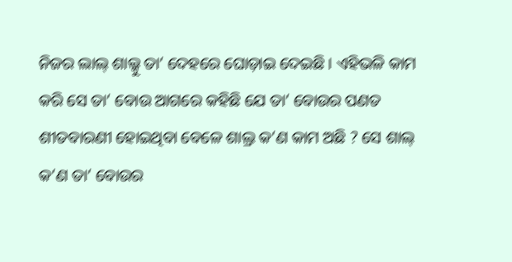ନିଜର ଲାଲ୍ ଶାଲ୍କୁ ତା’ ଦେହରେ ଘୋଡ଼ାଇ ଦେଇଛି । ଏହିଭଳି କାମ କରି ସେ ତା’ ବୋଉ ଆଗରେ କହିଛି ଯେ ତା’ ବୋଉର ପଣତ ଶୀତବାରଣୀ ହୋଇଥିବା ବେଳେ ଶାଲ୍ର କ’ଣ କାମ ଅଛି ? ସେ ଶାଲ୍ କ’ଣ ତା’ ବୋଉର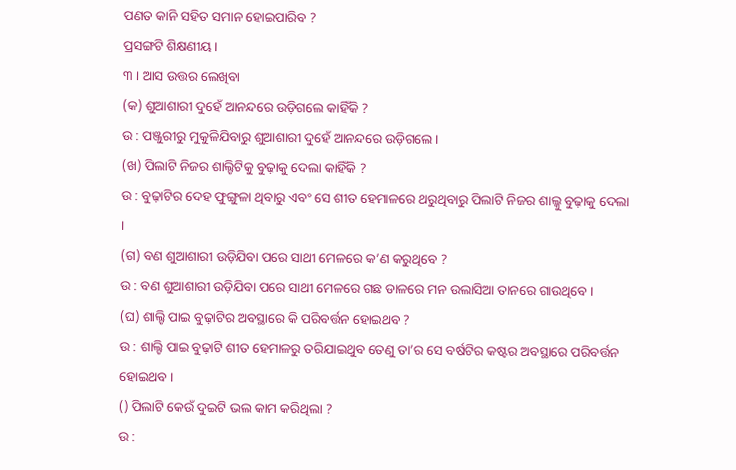ପଣତ କାନି ସହିତ ସମାନ ହୋଇପାରିବ ?
ପ୍ରସଙ୍ଗଟି ଶିକ୍ଷଣୀୟ ।
୩ । ଆସ ଉତ୍ତର ଲେଖିବା
(କ) ଶୁଆଶାରୀ ଦୁହେଁ ଆନନ୍ଦରେ ଉଡ଼ିଗଲେ କାହିଁକି ?
ଉ : ପଞ୍ଜୁରୀରୁ ମୁକୁଳିଯିବାରୁ ଶୁଆଶାରୀ ଦୁହେଁ ଆନନ୍ଦରେ ଉଡ଼ିଗଲେ ।
(ଖ) ପିଲାଟି ନିଜର ଶାଲ୍ଟିଟିକୁ ବୁଢ଼ାକୁ ଦେଲା କାହିଁକି ?
ଉ : ବୁଢ଼ାଟିର ଦେହ ଫୁଙ୍ଗୁଳା ଥିବାରୁ ଏବଂ ସେ ଶୀତ ହେମାଳରେ ଥରୁଥିବାରୁ ପିଲାଟି ନିଜର ଶାଲ୍କୁ ବୁଢ଼ାକୁ ଦେଲା ।
(ଗ) ବଣ ଶୁଆଶାରୀ ଉଡ଼ିଯିବା ପରେ ସାଥୀ ମେଳରେ କ’ଣ କରୁଥିବେ ?
ଉ : ବଣ ଶୁଆଶାରୀ ଉଡ଼ିଯିବା ପରେ ସାଥୀ ମେଳରେ ଗଛ ଡାଳରେ ମନ ଉଲାସିଆ ତାନରେ ଗାଉଥିବେ ।
(ଘ) ଶାଲ୍ଟି ପାଇ ବୁଢ଼ାଟିର ଅବସ୍ଥାରେ କି ପରିବର୍ତ୍ତନ ହୋଇଥବ ?
ଉ : ଶାଲ୍ଟି ପାଇ ବୁଢ଼ାଟି ଶୀତ ହେମାଳରୁ ତରିଯାଇଥୁବ ତେଣୁ ତା’ର ସେ ବର୍ଷଟିର କଷ୍ଟର ଅବସ୍ଥାରେ ପରିବର୍ତ୍ତନ ହୋଇଥବ ।
() ପିଲାଟି କେଉଁ ଦୁଇଟି ଭଲ କାମ କରିଥିଲା ?
ଉ :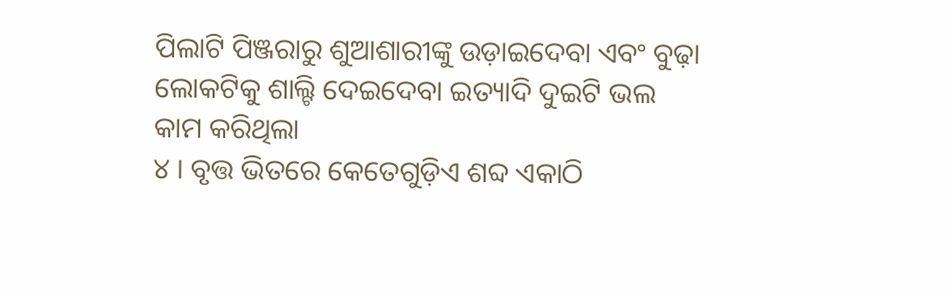ପିଲାଟି ପିଞ୍ଜରାରୁ ଶୁଆଶାରୀଙ୍କୁ ଉଡ଼ାଇଦେବା ଏବଂ ବୁଢ଼ା ଲୋକଟିକୁ ଶାଲ୍ଟି ଦେଇଦେବା ଇତ୍ୟାଦି ଦୁଇଟି ଭଲ କାମ କରିଥିଲା
୪ । ବୃତ୍ତ ଭିତରେ କେତେଗୁଡ଼ିଏ ଶବ୍ଦ ଏକାଠି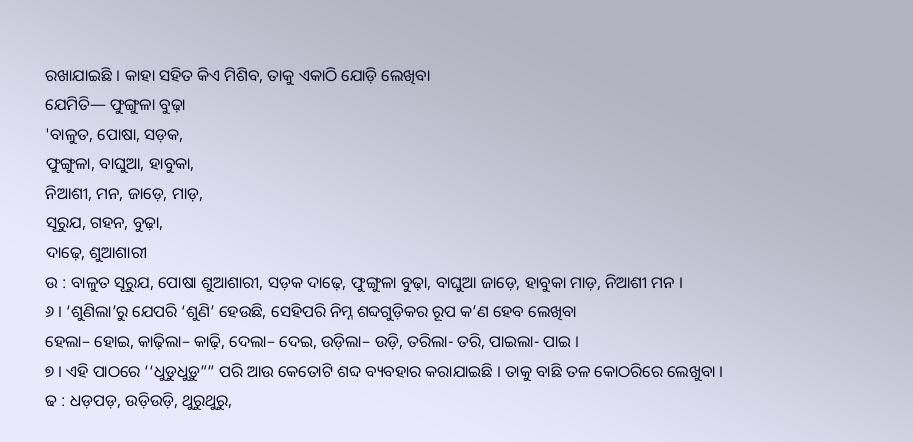ରଖାଯାଇଛି । କାହା ସହିତ କିଏ ମିଶିବ, ତାକୁ ଏକାଠି ଯୋଡ଼ି ଲେଖିବା
ଯେମିତି— ଫୁଙ୍ଗୁଳା ବୁଢ଼ା
'ବାଳୁତ, ପୋଷା, ସଡ଼କ,
ଫୁଙ୍ଗୁଳା, ବାଘୁଆ, ହାବୁକା,
ନିଆଶୀ, ମନ, ଜାଡ଼େ, ମାଡ଼,
ସୂରୁଯ, ଗହନ, ବୁଢ଼ା,
ଦାଢ଼େ, ଶୁଆଶାରୀ
ଉ : ବାଳୁତ ସୂରୁଯ, ପୋଷା ଶୁଆଶାରୀ, ସଡ଼କ ଦାଢ଼େ, ଫୁଙ୍ଗୁଳା ବୁଢ଼ା, ବାଘୁଆ ଜାଡ଼େ, ହାବୁକା ମାଡ଼, ନିଆଶୀ ମନ ।
୬ । ‘ଶୁଣିଲା’ରୁ ଯେପରି ‘ଶୁଣି’ ହେଉଛି, ସେହିପରି ନିମ୍ନ ଶବ୍ଦଗୁଡ଼ିକର ରୂପ କ’ଣ ହେବ ଲେଖିବା
ହେଲା– ହୋଇ, କାଢ଼ିଲା– କାଢ଼ି, ଦେଲା– ଦେଇ, ଉଡ଼ିଲା– ଉଡ଼ି, ତରିଲା- ତରି, ପାଇଲା- ପାଇ ।
୭ । ଏହି ପାଠରେ ‘‘ଧୁଡୁଧୁଡ଼ୁ”” ପରି ଆଉ କେତୋଟି ଶବ୍ଦ ବ୍ୟବହାର କରାଯାଇଛି । ତାକୁ ବାଛି ତଳ କୋଠରିରେ ଲେଖୁବା ।
ଢ : ଧଡ଼ପଡ଼, ଉଡ଼ିଉଡ଼ି, ଥୁରୁଥୁରୁ,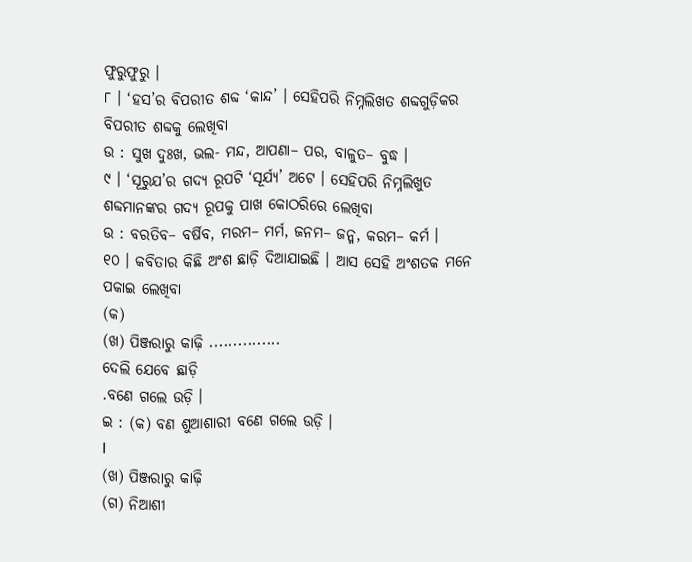ଫୁରୁଫୁରୁ ।
୮ । ‘ହସ’ର ବିପରୀତ ଶବ୍ଦ ‘କାନ୍ଦ’ । ସେହିପରି ନିମ୍ନଲିଖତ ଶବ୍ଦଗୁଡ଼ିକର ବିପରୀତ ଶବ୍ଦକୁ ଲେଖିବା
ଉ : ସୁଖ ଦୁଃଖ, ଭଲ- ମନ୍ଦ, ଆପଣା– ପର, ବାଳୁତ– ବୁଦ୍ଧ ।
୯ । ‘ସୂରୁଯ’ର ଗଦ୍ୟ ରୂପଟି ‘ସୂର୍ଯ୍ୟ’ ଅଟେ । ସେହିପରି ନିମ୍ନଲିଖୁତ ଶବ୍ଦମାନଙ୍କର ଗଦ୍ୟ ରୂପକୁ ପାଖ କୋଠରିରେ ଲେଖିବା
ଉ : ବରତିବ– ବର୍ଷିବ, ମରମ– ମର୍ମ, ଜନମ– ଜନ୍ମ, କରମ– କର୍ମ ।
୧୦ । କବିତାର କିଛି ଅଂଶ ଛାଡ଼ି ଦିଆଯାଇଛି । ଆସ ସେହି ଅଂଶତକ ମନେ ପକାଇ ଲେଖିବା
(କ)
(ଖ) ପିଞ୍ଜରାରୁ କାଢ଼ି ...............
ଦେଲି ଯେବେ ଛାଡ଼ି
.ବଣେ ଗଲେ ଉଡ଼ି ।
ଇ : (କ) ବଣ ଶୁଆଶାରୀ ବଣେ ଗଲେ ଉଡ଼ି ।
I
(ଖ) ପିଞ୍ଜରାରୁ କାଢ଼ି
(ଗ) ନିଆଶୀ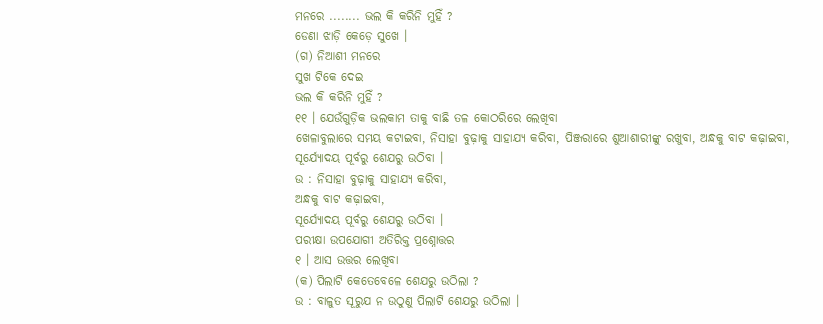ମନରେ ........ ଭଲ କି କରିନି ମୁହିଁ ?
ଡେଣା ଝାଡ଼ି କେଡ଼େ ସୁଖେ ।
(ଗ) ନିଆଶୀ ମନରେ
ସୁଖ ଟିକେ ଦେଇ
ଭଲ କି କରିନି ମୁହିଁ ?
୧୧ । ଯେଉଁଗୁଡ଼ିକ ଭଲକାମ ତାକୁ ବାଛି ତଳ କୋଠରିରେ ଲେଖିବା
ଖେଳାବୁଲାରେ ସମୟ କଟାଇବା, ନିସାହା ବୁଢ଼ାକୁ ସାହାଯ୍ୟ କରିବା, ପିଞ୍ଜରାରେ ଶୁଆଶାରୀଙ୍କୁ ରଖୁବା, ଅନ୍ଧକୁ ବାଟ କଢ଼ାଇବା,
ସୂର୍ଯ୍ୟୋଦୟ ପୂର୍ବରୁ ଶେଯରୁ ଉଠିବା ।
ଉ : ନିସାହା ବୁଢ଼ାକୁ ସାହାଯ୍ୟ କରିବା,
ଅନ୍ଧକୁ ବାଟ କଢ଼ାଇବା,
ସୂର୍ଯ୍ୟୋଦୟ ପୂର୍ବରୁ ଶେଯରୁ ଉଠିବା ।
ପରୀକ୍ଷା ଉପଯୋଗୀ ଅତିରିକ୍ତ ପ୍ରଶ୍ନୋତ୍ତର
୧ । ଆସ ଉତ୍ତର ଲେଖିବା
(କ) ପିଲାଟି କେତେବେଳେ ଶେଯରୁ ଉଠିଲା ?
ଉ : ବାଳୁତ ସୂରୁଯ ନ ଉଠୁଣୁ ପିଲାଟି ଶେଯରୁ ଉଠିଲା ।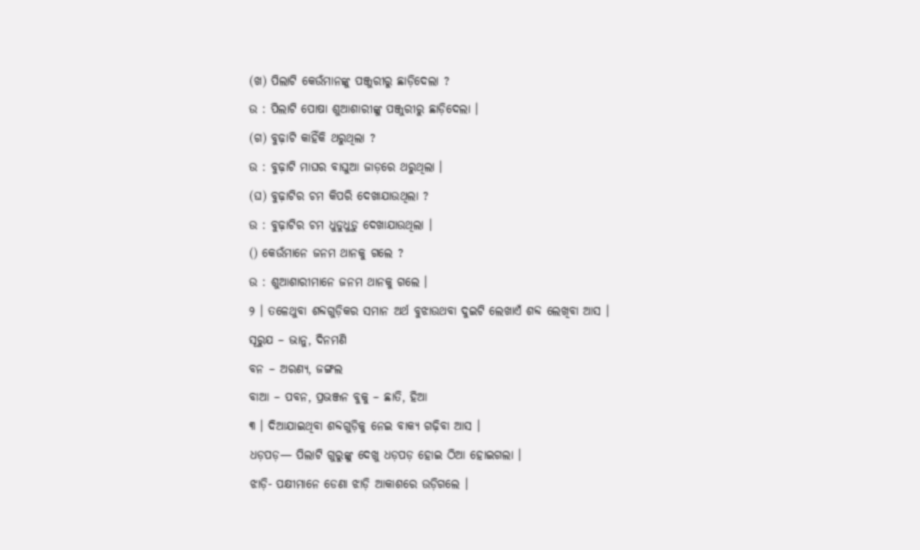(ଖ) ପିଲାଟି କେଉଁମାନଙ୍କୁ ପଞ୍ଜୁରୀରୁ ଛାଡ଼ିଦେଲା ?
ଉ : ପିଲାଟି ପୋଷା ଶୁଆଶାରୀଙ୍କୁ ପଞ୍ଜୁରୀରୁ ଛାଡ଼ିଦେଲା ।
(ଗ) ବୁଢ଼ାଟି କାହିଁକି ଥରୁଥିଲା ?
ଉ : ବୁଢ଼ାଟି ମାଘର ବାଘୁଆ ଜାଡ଼ରେ ଥରୁଥିଲା ।
(ଘ) ବୁଢ଼ାଟିର ଚମ କିପରି ଦେଖାଯାଉଥିଲା ?
ଉ : ବୁଢ଼ାଟିର ଚମ ଧୁଡୁଧୁଡ଼ୁ ଦେଖାଯାଉଥିଲା ।
() କେଉଁମାନେ ଜନମ ଥାନକୁ ଗଲେ ?
ଉ : ଶୁଆଶାରୀମାନେ ଜନମ ଥାନକୁ ଗଲେ ।
୨ । ତଳେଥୁବା ଶବ୍ଦଗୁଡ଼ିକର ସମାନ ଅର୍ଥ ବୁଝାଉଥବା ଦୁଇଟି ଲେଖାଏଁ ଶବ୍ଦ ଲେଖିବା ଆସ ।
ସୂରୁଯ – ଭାନୁ, ଦିନମଣି
ବନ – ଅରଣ୍ୟ, ଜଙ୍ଗଲ
ବାଆ – ପବନ, ପ୍ରଭଞ୍ଜନ ବୁକୁ – ଛାତି, ହିଆ
୩ । ଦିଆଯାଇଥିବା ଶବ୍ଦଗୁଡ଼ିକୁ ନେଇ ବାକ୍ୟ ଗଢ଼ିବା ଆସ ।
ଧଡ଼ପଡ଼— ପିଲାଟି ଗୁରୁଙ୍କୁ ଦେଖୁ ଧଡ଼ପଡ଼ ହୋଇ ଠିଆ ହୋଇଗଲା ।
ଝାଡ଼ି- ପକ୍ଷୀମାନେ ଡେଣା ଝାଡ଼ି ଆକାଶରେ ଉଡ଼ିଗଲେ ।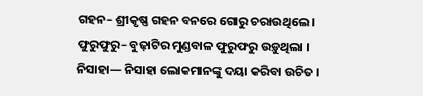ଗହନ– ଶ୍ରୀକୃଷ୍ଣ ଗହନ ବନରେ ଗୋରୁ ଚରାଉଥିଲେ ।
ଫୁରୁଫୁରୁ– ବୁଢ଼ାଟିର ମୁଣ୍ଡବାଳ ଫୁରୁଫରୁ ଉଡ଼ୁଥିଲା ।
ନିସାହା— ନିସାହା ଲୋକମାନଙ୍କୁ ଦୟା କରିବା ଉଚିତ ।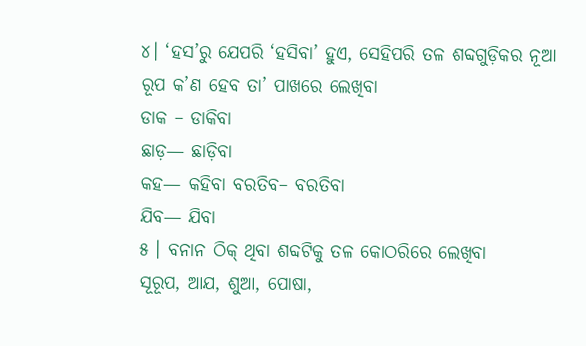୪। ‘ହସ’ରୁ ଯେପରି ‘ହସିବା’ ହୁଏ, ସେହିପରି ତଳ ଶବ୍ଦଗୁଡ଼ିକର ନୂଆ ରୂପ କ’ଣ ହେବ ତା’ ପାଖରେ ଲେଖିବା
ଡାକ – ଡାକିବା
ଛାଡ଼— ଛାଡ଼ିବା
କହ— କହିବା ବରତିବ– ବରତିବା
ଯିବ— ଯିବା
୫ । ବନାନ ଠିକ୍ ଥିବା ଶବ୍ଦଟିକୁ ତଳ କୋଠରିରେ ଲେଖିବା
ସୂରୂପ, ଆଯ, ଶୁଆ, ପୋଷା,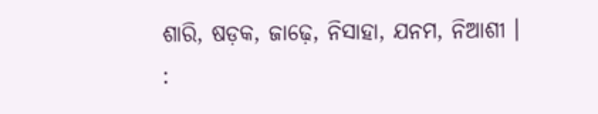ଶାରି, ଷଡ଼କ, ଜାଢ଼େ, ନିସାହା, ଯନମ, ନିଆଶୀ ।
: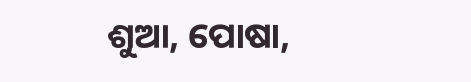ଶୁଆ, ପୋଷା,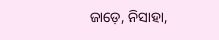ଜାଡ଼େ, ନିସାହା,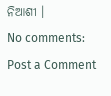ନିଆଶୀ ।
No comments:
Post a Comment